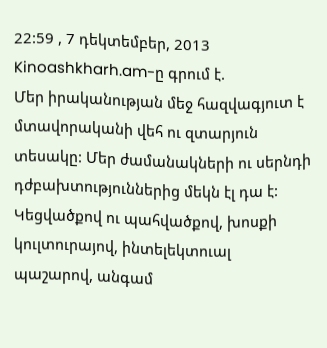22:59 , 7 դեկտեմբեր, 2013
Kinoashkharh.am-ը գրում է.
Մեր իրականության մեջ հազվագյուտ է մտավորականի վեհ ու զտարյուն տեսակը: Մեր ժամանակների ու սերնդի դժբախտություններից մեկն էլ դա է: Կեցվածքով ու պահվածքով, խոսքի կուլտուրայով, ինտելեկտուալ պաշարով, անգամ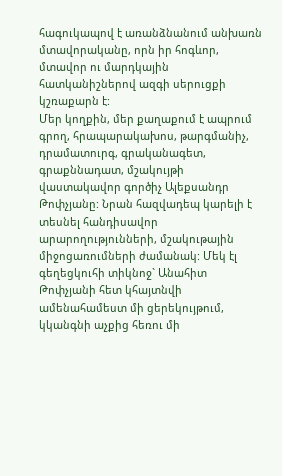հագուկապով է առանձնանում անխառն մտավորականը, որն իր հոգևոր, մտավոր ու մարդկային հատկանիշներով ազգի սերուցքի կշռաքարն է:
Մեր կողքին, մեր քաղաքում է ապրում գրող, հրապարակախոս, թարգմանիչ, դրամատուրգ, գրականագետ, գրաքննադատ, մշակույթի վաստակավոր գործիչ Ալեքսանդր Թոփչյանը: Նրան հազվադեպ կարելի է տեսնել հանդիսավոր արարողությունների, մշակութային միջոցառումների ժամանակ: Մեկ էլ գեղեցկուհի տիկնոջ` Անահիտ Թոփչյանի հետ կհայտնվի ամենահամեստ մի ցերեկույթում, կկանգնի աչքից հեռու մի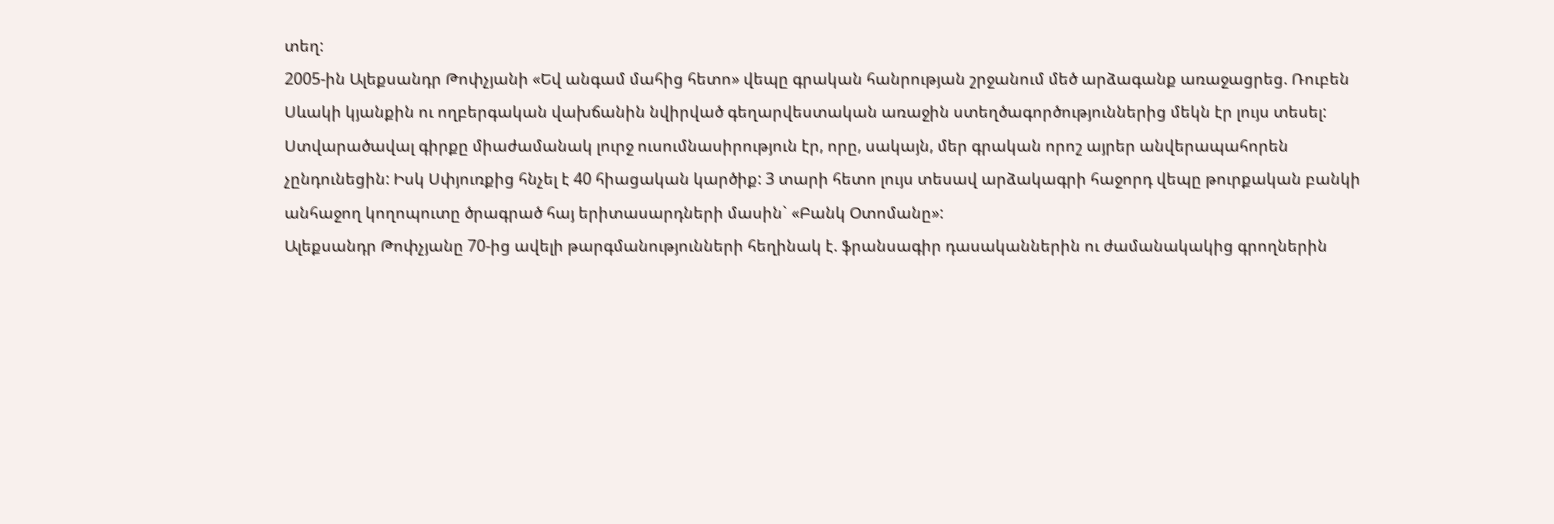տեղ:
2005-ին Ալեքսանդր Թոփչյանի «Եվ անգամ մահից հետո» վեպը գրական հանրության շրջանում մեծ արձագանք առաջացրեց. Ռուբեն Սևակի կյանքին ու ողբերգական վախճանին նվիրված գեղարվեստական առաջին ստեղծագործություններից մեկն էր լույս տեսել: Ստվարածավալ գիրքը միաժամանակ լուրջ ուսումնասիրություն էր, որը, սակայն, մեր գրական որոշ այրեր անվերապահորեն չընդունեցին: Իսկ Սփյուռքից հնչել է 40 հիացական կարծիք: 3 տարի հետո լույս տեսավ արձակագրի հաջորդ վեպը թուրքական բանկի անհաջող կողոպուտը ծրագրած հայ երիտասարդների մասին` «Բանկ Օտոմանը»:
Ալեքսանդր Թոփչյանը 70-ից ավելի թարգմանությունների հեղինակ է. ֆրանսագիր դասականներին ու ժամանակակից գրողներին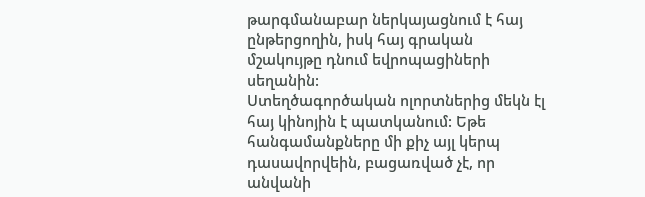թարգմանաբար ներկայացնում է հայ ընթերցողին, իսկ հայ գրական մշակույթը դնում եվրոպացիների սեղանին:
Ստեղծագործական ոլորտներից մեկն էլ հայ կինոյին է պատկանում: Եթե հանգամանքները մի քիչ այլ կերպ դասավորվեին, բացառված չէ, որ անվանի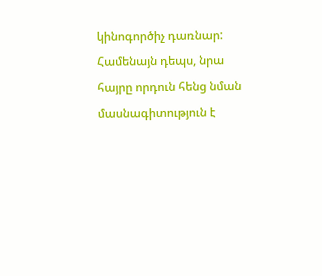կինոգործիչ դառնար: Համենայն դեպս, նրա հայրը որդուն հենց նման մասնագիտություն է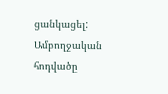ցանկացել:
Ամբողջական հոդվածը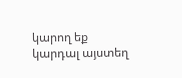կարող եք կարդալ այստեղ